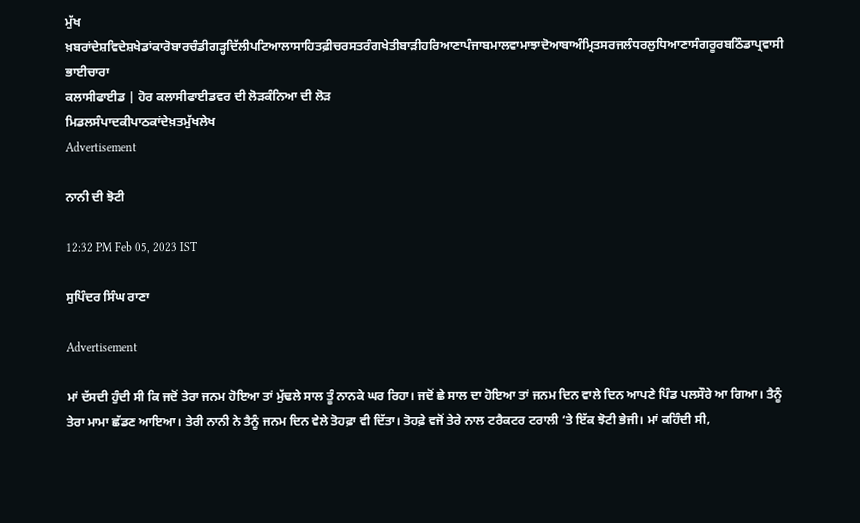ਮੁੱਖ ਖ਼ਬਰਾਂਦੇਸ਼ਵਿਦੇਸ਼ਖੇਡਾਂਕਾਰੋਬਾਰਚੰਡੀਗੜ੍ਹਦਿੱਲੀਪਟਿਆਲਾਸਾਹਿਤਫ਼ੀਚਰਸਤਰੰਗਖੇਤੀਬਾੜੀਹਰਿਆਣਾਪੰਜਾਬਮਾਲਵਾਮਾਝਾਦੋਆਬਾਅੰਮ੍ਰਿਤਸਰਜਲੰਧਰਲੁਧਿਆਣਾਸੰਗਰੂਰਬਠਿੰਡਾਪ੍ਰਵਾਸੀ ਭਾਈਚਾਰਾ
ਕਲਾਸੀਫਾਈਡ | ਹੋਰ ਕਲਾਸੀਫਾਈਡਵਰ ਦੀ ਲੋੜਕੰਨਿਆ ਦੀ ਲੋੜ
ਮਿਡਲਸੰਪਾਦਕੀਪਾਠਕਾਂਦੇਖ਼ਤਮੁੱਖਲੇਖ
Advertisement

ਨਾਨੀ ਦੀ ਝੋਟੀ

12:32 PM Feb 05, 2023 IST

ਸੁਪਿੰਦਰ ਸਿੰਘ ਰਾਣਾ

Advertisement

ਮਾਂ ਦੱਸਦੀ ਹੁੰਦੀ ਸੀ ਕਿ ਜਦੋਂ ਤੇਰਾ ਜਨਮ ਹੋਇਆ ਤਾਂ ਮੁੱਢਲੇ ਸਾਲ ਤੂੰ ਨਾਨਕੇ ਘਰ ਰਿਹਾ। ਜਦੋਂ ਛੇ ਸਾਲ ਦਾ ਹੋਇਆ ਤਾਂ ਜਨਮ ਦਿਨ ਵਾਲੇ ਦਿਨ ਆਪਣੇ ਪਿੰਡ ਪਲਸੌਰੇ ਆ ਗਿਆ। ਤੈਨੂੰ ਤੇਰਾ ਮਾਮਾ ਛੱਡਣ ਆਇਆ। ਤੇਰੀ ਨਾਨੀ ਨੇ ਤੈਨੂੰ ਜਨਮ ਦਿਨ ਵੇਲੇ ਤੋਹਫ਼ਾ ਵੀ ਦਿੱਤਾ। ਤੋਹਫ਼ੇ ਵਜੋਂ ਤੇਰੇ ਨਾਲ ਟਰੈਕਟਰ ਟਰਾਲੀ ‘ਤੇ ਇੱਕ ਝੋਟੀ ਭੇਜੀ। ਮਾਂ ਕਹਿੰਦੀ ਸੀ,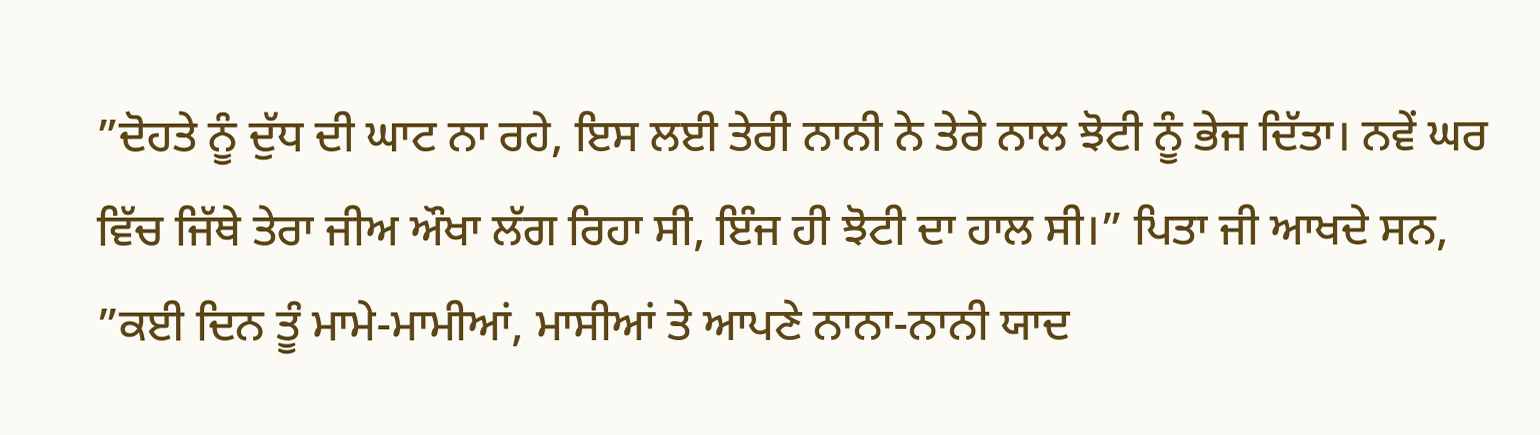”ਦੋਹਤੇ ਨੂੰ ਦੁੱਧ ਦੀ ਘਾਟ ਨਾ ਰਹੇ, ਇਸ ਲਈ ਤੇਰੀ ਨਾਨੀ ਨੇ ਤੇਰੇ ਨਾਲ ਝੋਟੀ ਨੂੰ ਭੇਜ ਦਿੱਤਾ। ਨਵੇਂ ਘਰ ਵਿੱਚ ਜਿੱਥੇ ਤੇਰਾ ਜੀਅ ਔਖਾ ਲੱਗ ਰਿਹਾ ਸੀ, ਇੰਜ ਹੀ ਝੋਟੀ ਦਾ ਹਾਲ ਸੀ।” ਪਿਤਾ ਜੀ ਆਖਦੇ ਸਨ, ”ਕਈ ਦਿਨ ਤੂੰ ਮਾਮੇ-ਮਾਮੀਆਂ, ਮਾਸੀਆਂ ਤੇ ਆਪਣੇ ਨਾਨਾ-ਨਾਨੀ ਯਾਦ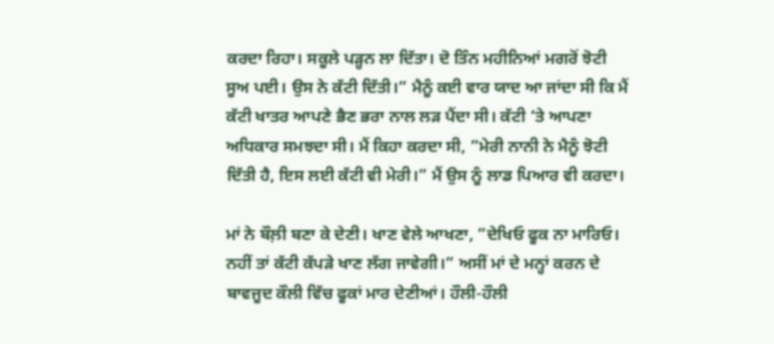ਕਰਦਾ ਰਿਹਾ। ਸਕੂਲੇ ਪੜ੍ਹਨ ਲਾ ਦਿੱਤਾ। ਦੋ ਤਿੰਨ ਮਹੀਨਿਆਂ ਮਗਰੋਂ ਝੋਟੀ ਸੂਅ ਪਈ। ਉਸ ਨੇ ਕੱਟੀ ਦਿੱਤੀ।” ਮੈਨੂੰ ਕਈ ਵਾਰ ਯਾਦ ਆ ਜਾਂਦਾ ਸੀ ਕਿ ਮੈਂ ਕੱਟੀ ਖਾਤਰ ਆਪਣੇ ਭੈਣ ਭਰਾ ਨਾਲ ਲੜ ਪੈਂਦਾ ਸੀ। ਕੱਟੀ ‘ਤੇ ਆਪਣਾ ਅਧਿਕਾਰ ਸਮਝਦਾ ਸੀ। ਮੈਂ ਕਿਹਾ ਕਰਦਾ ਸੀ, ”ਮੇਰੀ ਨਾਨੀ ਨੇ ਮੈਨੂੰ ਝੋਟੀ ਦਿੱਤੀ ਹੈ, ਇਸ ਲਈ ਕੱਟੀ ਵੀ ਮੇਰੀ।” ਮੈਂ ਉਸ ਨੂੰ ਲਾਡ ਪਿਆਰ ਵੀ ਕਰਦਾ।

ਮਾਂ ਨੇ ਬੌਲ਼ੀ ਬਣਾ ਕੇ ਦੇਣੀ। ਖਾਣ ਵੇਲੇ ਆਖਣਾ, ”ਦੇਖਿਓ ਫੂਕ ਨਾ ਮਾਰਿਓ। ਨਹੀਂ ਤਾਂ ਕੱਟੀ ਕੱਪੜੇ ਖਾਣ ਲੱਗ ਜਾਵੇਗੀ।” ਅਸੀਂ ਮਾਂ ਦੇ ਮਨ੍ਹਾਂ ਕਰਨ ਦੇ ਬਾਵਜੂਦ ਕੌਲੀ ਵਿੱਚ ਫੂਕਾਂ ਮਾਰ ਦੇਣੀਆਂ। ਹੌਲੀ-ਹੌਲੀ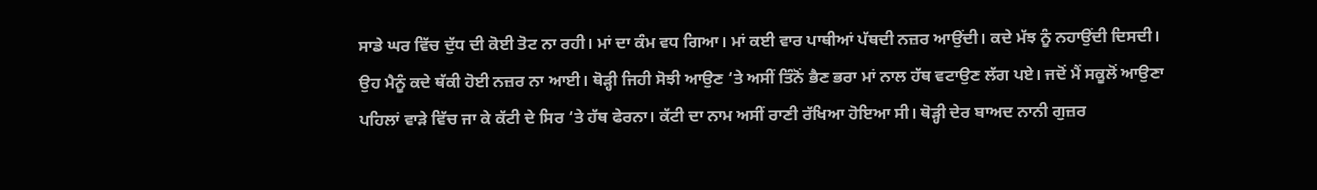ਸਾਡੇ ਘਰ ਵਿੱਚ ਦੁੱਧ ਦੀ ਕੋਈ ਤੋਟ ਨਾ ਰਹੀ। ਮਾਂ ਦਾ ਕੰਮ ਵਧ ਗਿਆ। ਮਾਂ ਕਈ ਵਾਰ ਪਾਥੀਆਂ ਪੱਥਦੀ ਨਜ਼ਰ ਆਉਂਦੀ। ਕਦੇ ਮੱਝ ਨੂੰ ਨਹਾਉਂਦੀ ਦਿਸਦੀ। ਉਹ ਮੈਨੂੰ ਕਦੇ ਥੱਕੀ ਹੋਈ ਨਜ਼ਰ ਨਾ ਆਈ। ਥੋੜ੍ਹੀ ਜਿਹੀ ਸੋਝੀ ਆਉਣ ‘ਤੇ ਅਸੀਂ ਤਿੰਨੋਂ ਭੈਣ ਭਰਾ ਮਾਂ ਨਾਲ ਹੱਥ ਵਟਾਉਣ ਲੱਗ ਪਏ। ਜਦੋਂ ਮੈਂ ਸਕੂਲੋਂ ਆਉਣਾ ਪਹਿਲਾਂ ਵਾੜੇ ਵਿੱਚ ਜਾ ਕੇ ਕੱਟੀ ਦੇ ਸਿਰ ‘ਤੇ ਹੱਥ ਫੇਰਨਾ। ਕੱਟੀ ਦਾ ਨਾਮ ਅਸੀਂ ਰਾਣੀ ਰੱਖਿਆ ਹੋਇਆ ਸੀ। ਥੋੜ੍ਹੀ ਦੇਰ ਬਾਅਦ ਨਾਨੀ ਗੁਜ਼ਰ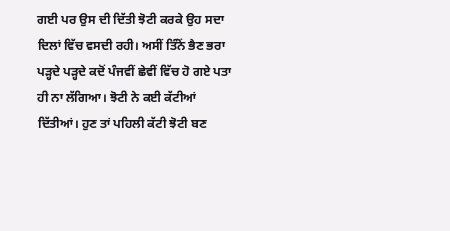ਗਈ ਪਰ ਉਸ ਦੀ ਦਿੱਤੀ ਝੋਟੀ ਕਰਕੇ ਉਹ ਸਦਾ ਦਿਲਾਂ ਵਿੱਚ ਵਸਦੀ ਰਹੀ। ਅਸੀਂ ਤਿੰਨੋਂ ਭੈਣ ਭਰਾ ਪੜ੍ਹਦੇ ਪੜ੍ਹਦੇ ਕਦੋਂ ਪੰਜਵੀਂ ਛੇਵੀਂ ਵਿੱਚ ਹੋ ਗਏ ਪਤਾ ਹੀ ਨਾ ਲੱਗਿਆ। ਝੋਟੀ ਨੇ ਕਈ ਕੱਟੀਆਂ ਦਿੱਤੀਆਂ। ਹੁਣ ਤਾਂ ਪਹਿਲੀ ਕੱਟੀ ਝੋਟੀ ਬਣ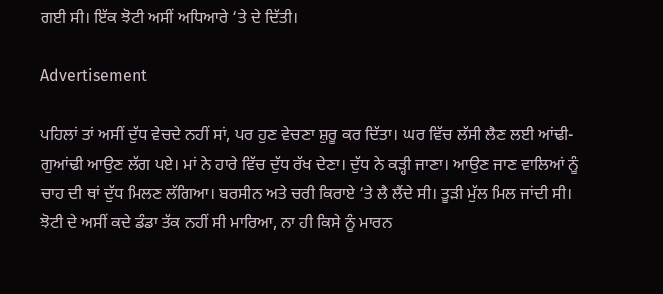ਗਈ ਸੀ। ਇੱਕ ਝੋਟੀ ਅਸੀਂ ਅਧਿਆਰੇ ‘ਤੇ ਦੇ ਦਿੱਤੀ।

Advertisement

ਪਹਿਲਾਂ ਤਾਂ ਅਸੀਂ ਦੁੱਧ ਵੇਚਦੇ ਨਹੀਂ ਸਾਂ, ਪਰ ਹੁਣ ਵੇਚਣਾ ਸ਼ੁਰੂ ਕਰ ਦਿੱਤਾ। ਘਰ ਵਿੱਚ ਲੱਸੀ ਲੈਣ ਲਈ ਆਂਢੀ-ਗੁਆਂਢੀ ਆਉਣ ਲੱਗ ਪਏ। ਮਾਂ ਨੇ ਹਾਰੇ ਵਿੱਚ ਦੁੱਧ ਰੱਖ ਦੇਣਾ। ਦੁੱਧ ਨੇ ਕੜ੍ਹੀ ਜਾਣਾ। ਆਉਣ ਜਾਣ ਵਾਲਿਆਂ ਨੂੰ ਚਾਹ ਦੀ ਥਾਂ ਦੁੱਧ ਮਿਲਣ ਲੱਗਿਆ। ਬਰਸੀਨ ਅਤੇ ਚਰੀ ਕਿਰਾਏ ‘ਤੇ ਲੈ ਲੈਂਦੇ ਸੀ। ਤੂੜੀ ਮੁੱਲ ਮਿਲ ਜਾਂਦੀ ਸੀ। ਝੋਟੀ ਦੇ ਅਸੀਂ ਕਦੇ ਡੰਡਾ ਤੱਕ ਨਹੀਂ ਸੀ ਮਾਰਿਆ, ਨਾ ਹੀ ਕਿਸੇ ਨੂੰ ਮਾਰਨ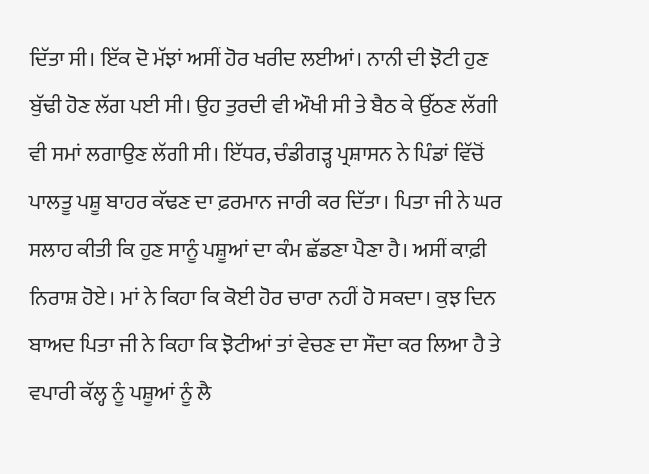ਦਿੱਤਾ ਸੀ। ਇੱਕ ਦੋ ਮੱਝਾਂ ਅਸੀਂ ਹੋਰ ਖਰੀਦ ਲਈਆਂ। ਨਾਨੀ ਦੀ ਝੋਟੀ ਹੁਣ ਬੁੱਢੀ ਹੋਣ ਲੱਗ ਪਈ ਸੀ। ਉਹ ਤੁਰਦੀ ਵੀ ਔਖੀ ਸੀ ਤੇ ਬੈਠ ਕੇ ਉੱਠਣ ਲੱਗੀ ਵੀ ਸਮਾਂ ਲਗਾਉਣ ਲੱਗੀ ਸੀ। ਇੱਧਰ, ਚੰਡੀਗੜ੍ਹ ਪ੍ਰਸ਼ਾਸਨ ਨੇ ਪਿੰਡਾਂ ਵਿੱਚੋਂ ਪਾਲਤੂ ਪਸ਼ੂ ਬਾਹਰ ਕੱਢਣ ਦਾ ਫ਼ਰਮਾਨ ਜਾਰੀ ਕਰ ਦਿੱਤਾ। ਪਿਤਾ ਜੀ ਨੇ ਘਰ ਸਲਾਹ ਕੀਤੀ ਕਿ ਹੁਣ ਸਾਨੂੰ ਪਸ਼ੂਆਂ ਦਾ ਕੰਮ ਛੱਡਣਾ ਪੈਣਾ ਹੈ। ਅਸੀਂ ਕਾਫ਼ੀ ਨਿਰਾਸ਼ ਹੋਏ। ਮਾਂ ਨੇ ਕਿਹਾ ਕਿ ਕੋਈ ਹੋਰ ਚਾਰਾ ਨਹੀਂ ਹੋ ਸਕਦਾ। ਕੁਝ ਦਿਨ ਬਾਅਦ ਪਿਤਾ ਜੀ ਨੇ ਕਿਹਾ ਕਿ ਝੋਟੀਆਂ ਤਾਂ ਵੇਚਣ ਦਾ ਸੌਦਾ ਕਰ ਲਿਆ ਹੈ ਤੇ ਵਪਾਰੀ ਕੱਲ੍ਹ ਨੂੰ ਪਸ਼ੂਆਂ ਨੂੰ ਲੈ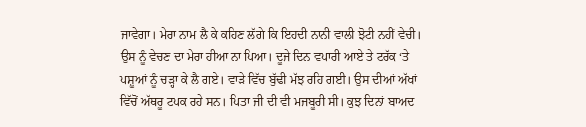ਜਾਵੇਗਾ। ਮੇਰਾ ਨਾਮ ਲੈ ਕੇ ਕਹਿਣ ਲੱਗੇ ਕਿ ਇਹਦੀ ਨਾਨੀ ਵਾਲੀ ਝੋਟੀ ਨਹੀਂ ਵੇਚੀ। ਉਸ ਨੂੰ ਵੇਚਣ ਦਾ ਮੇਰਾ ਹੀਆ ਨਾ ਪਿਆ। ਦੂਜੇ ਦਿਨ ਵਪਾਰੀ ਆਏ ਤੇ ਟਰੱਕ ‘ਤੇ ਪਸ਼ੂਆਂ ਨੂੰ ਚੜ੍ਹਾ ਕੇ ਲੈ ਗਏ। ਵਾੜੇ ਵਿੱਚ ਬੁੱਢੀ ਮੱਝ ਰਹਿ ਗਈ। ਉਸ ਦੀਆਂ ਅੱਖਾਂ ਵਿੱਚੋਂ ਅੱਥਰੂ ਟਪਕ ਰਹੇ ਸਨ। ਪਿਤਾ ਜੀ ਦੀ ਵੀ ਮਜਬੂਰੀ ਸੀ। ਕੁਝ ਦਿਨਾਂ ਬਾਅਦ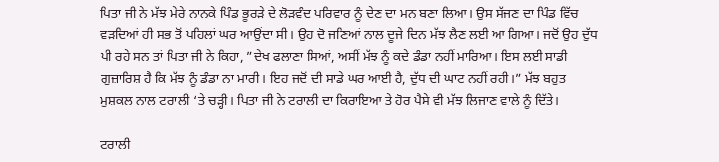ਪਿਤਾ ਜੀ ਨੇ ਮੱਝ ਮੇਰੇ ਨਾਨਕੇ ਪਿੰਡ ਭੂਰੜੇ ਦੇ ਲੋੜਵੰਦ ਪਰਿਵਾਰ ਨੂੰ ਦੇਣ ਦਾ ਮਨ ਬਣਾ ਲਿਆ। ਉਸ ਸੱਜਣ ਦਾ ਪਿੰਡ ਵਿੱਚ ਵੜਦਿਆਂ ਹੀ ਸਭ ਤੋਂ ਪਹਿਲਾਂ ਘਰ ਆਉਂਦਾ ਸੀ। ਉਹ ਦੋ ਜਣਿਆਂ ਨਾਲ ਦੂਜੇ ਦਿਨ ਮੱਝ ਲੈਣ ਲਈ ਆ ਗਿਆ। ਜਦੋਂ ਉਹ ਦੁੱਧ ਪੀ ਰਹੇ ਸਨ ਤਾਂ ਪਿਤਾ ਜੀ ਨੇ ਕਿਹਾ, ”ਦੇਖ ਫਲਾਣਾ ਸਿਆਂ, ਅਸੀਂ ਮੱਝ ਨੂੰ ਕਦੇ ਡੰਡਾ ਨਹੀਂ ਮਾਰਿਆ। ਇਸ ਲਈ ਸਾਡੀ ਗੁਜ਼ਾਰਿਸ਼ ਹੈ ਕਿ ਮੱਝ ਨੂੰ ਡੰਡਾ ਨਾ ਮਾਰੀ। ਇਹ ਜਦੋਂ ਦੀ ਸਾਡੇ ਘਰ ਆਈ ਹੈ, ਦੁੱਧ ਦੀ ਘਾਟ ਨਹੀਂ ਰਹੀ।” ਮੱਝ ਬਹੁਤ ਮੁਸ਼ਕਲ ਨਾਲ ਟਰਾਲੀ ‘ਤੇ ਚੜ੍ਹੀ। ਪਿਤਾ ਜੀ ਨੇ ਟਰਾਲੀ ਦਾ ਕਿਰਾਇਆ ਤੇ ਹੋਰ ਪੈਸੇ ਵੀ ਮੱਝ ਲਿਜਾਣ ਵਾਲੇ ਨੂੰ ਦਿੱਤੇ।

ਟਰਾਲੀ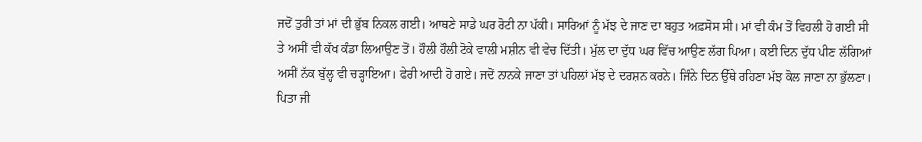ਜਦੋਂ ਤੁਰੀ ਤਾਂ ਮਾਂ ਦੀ ਭੁੱਬ ਨਿਕਲ ਗਈ। ਆਥਣੇ ਸਾਡੇ ਘਰ ਰੋਟੀ ਨਾ ਪੱਕੀ। ਸਾਰਿਆਂ ਨੂੰ ਮੱਝ ਦੇ ਜਾਣ ਦਾ ਬਹੁਤ ਅਫ਼ਸੋਸ ਸੀ। ਮਾਂ ਵੀ ਕੰਮ ਤੋਂ ਵਿਹਲੀ ਹੋ ਗਈ ਸੀ ਤੇ ਅਸੀਂ ਵੀ ਕੱਖ ਕੰਡਾ ਲਿਆਉਣ ਤੋਂ। ਹੌਲੀ ਹੌਲੀ ਟੋਕੇ ਵਾਲੀ ਮਸ਼ੀਨ ਵੀ ਵੇਚ ਦਿੱਤੀ। ਮੁੱਲ ਦਾ ਦੁੱਧ ਘਰ ਵਿੱਚ ਆਉਣ ਲੱਗ ਪਿਆ। ਕਈ ਦਿਨ ਦੁੱਧ ਪੀਣ ਲੱਗਿਆਂ ਅਸੀਂ ਨੱਕ ਬੁੱਲ੍ਹ ਵੀ ਚੜ੍ਹਾਇਆ। ਫੇਰੀ ਆਦੀ ਹੋ ਗਏ। ਜਦੋਂ ਨਾਨਕੇ ਜਾਣਾ ਤਾਂ ਪਹਿਲਾਂ ਮੱਝ ਦੇ ਦਰਸ਼ਨ ਕਰਨੇ। ਜਿੰਨੇ ਦਿਨ ਉੱਥੇ ਰਹਿਣਾ ਮੱਝ ਕੋਲ ਜਾਣਾ ਨਾ ਭੁੱਲਣਾ। ਪਿਤਾ ਜੀ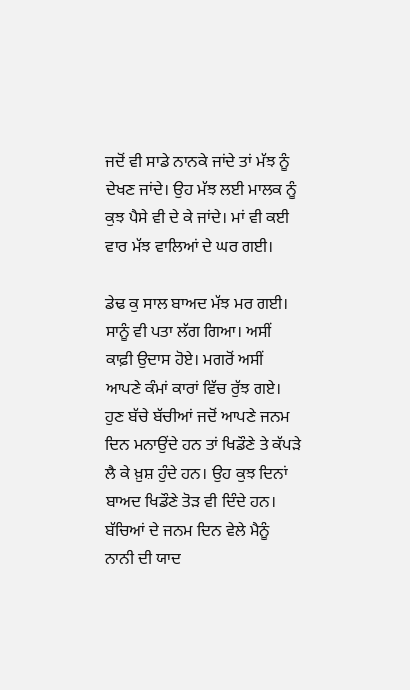ਜਦੋਂ ਵੀ ਸਾਡੇ ਨਾਨਕੇ ਜਾਂਦੇ ਤਾਂ ਮੱਝ ਨੂੰ ਦੇਖਣ ਜਾਂਦੇ। ਉਹ ਮੱਝ ਲਈ ਮਾਲਕ ਨੂੰ ਕੁਝ ਪੈਸੇ ਵੀ ਦੇ ਕੇ ਜਾਂਦੇ। ਮਾਂ ਵੀ ਕਈ ਵਾਰ ਮੱਝ ਵਾਲਿਆਂ ਦੇ ਘਰ ਗਈ।

ਡੇਢ ਕੁ ਸਾਲ ਬਾਅਦ ਮੱਝ ਮਰ ਗਈ। ਸਾਨੂੰ ਵੀ ਪਤਾ ਲੱਗ ਗਿਆ। ਅਸੀਂ ਕਾਫ਼ੀ ਉਦਾਸ ਹੋਏ। ਮਗਰੋਂ ਅਸੀਂ ਆਪਣੇ ਕੰਮਾਂ ਕਾਰਾਂ ਵਿੱਚ ਰੁੱਝ ਗਏ। ਹੁਣ ਬੱਚੇ ਬੱਚੀਆਂ ਜਦੋਂ ਆਪਣੇ ਜਨਮ ਦਿਨ ਮਨਾਉਂਦੇ ਹਨ ਤਾਂ ਖਿਡੌਣੇ ਤੇ ਕੱਪੜੇ ਲੈ ਕੇ ਖ਼ੁਸ਼ ਹੁੰਦੇ ਹਨ। ਉਹ ਕੁਝ ਦਿਨਾਂ ਬਾਅਦ ਖਿਡੌਣੇ ਤੋੜ ਵੀ ਦਿੰਦੇ ਹਨ। ਬੱਚਿਆਂ ਦੇ ਜਨਮ ਦਿਨ ਵੇਲੇ ਮੈਨੂੰ ਨਾਨੀ ਦੀ ਯਾਦ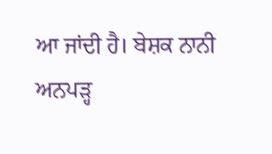ਆ ਜਾਂਦੀ ਹੈ। ਬੇਸ਼ਕ ਨਾਨੀ ਅਨਪੜ੍ਹ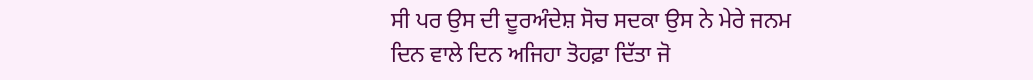ਸੀ ਪਰ ਉਸ ਦੀ ਦੂਰਅੰਦੇਸ਼ ਸੋਚ ਸਦਕਾ ਉਸ ਨੇ ਮੇਰੇ ਜਨਮ ਦਿਨ ਵਾਲੇ ਦਿਨ ਅਜਿਹਾ ਤੋਹਫ਼ਾ ਦਿੱਤਾ ਜੋ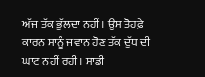ਅੱਜ ਤੱਕ ਭੁੱਲਦਾ ਨਹੀਂ। ਉਸ ਤੋਹਫ਼ੇ ਕਾਰਨ ਸਾਨੂੰ ਜਵਾਨ ਹੋਣ ਤੱਕ ਦੁੱਧ ਦੀ ਘਾਟ ਨਹੀਂ ਰਹੀ। ਸਾਡੀ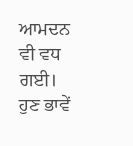ਆਮਦਨ ਵੀ ਵਧ ਗਈ। ਹੁਣ ਭਾਵੇਂ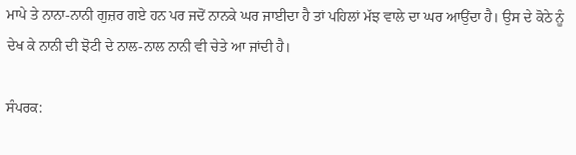ਮਾਪੇ ਤੇ ਨਾਨਾ-ਨਾਨੀ ਗੁਜ਼ਰ ਗਏ ਹਨ ਪਰ ਜਦੋਂ ਨਾਨਕੇ ਘਰ ਜਾਈਦਾ ਹੈ ਤਾਂ ਪਹਿਲਾਂ ਮੱਝ ਵਾਲੇ ਦਾ ਘਰ ਆਉਂਦਾ ਹੈ। ਉਸ ਦੇ ਕੋਠੇ ਨੂੰ ਦੇਖ ਕੇ ਨਾਨੀ ਦੀ ਝੋਟੀ ਦੇ ਨਾਲ-ਨਾਲ ਨਾਨੀ ਵੀ ਚੇਤੇ ਆ ਜਾਂਦੀ ਹੈ।

ਸੰਪਰਕ: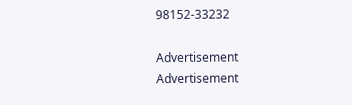98152-33232

Advertisement
Advertisement